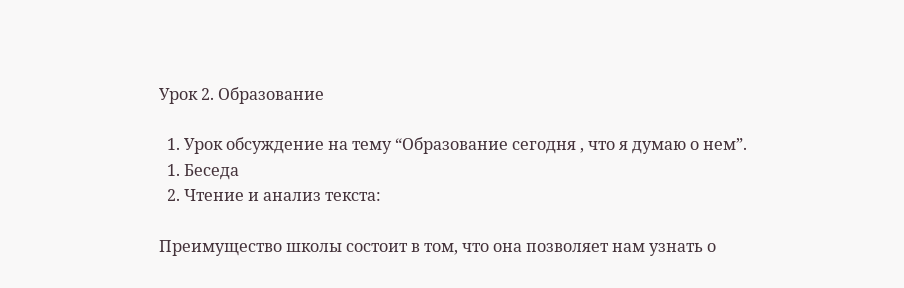Урок 2. Образование

  1. Урок обсуждение на тему “Образование сегодня , что я думаю о нем”.
  1. Беседа
  2. Чтение и анализ текста:

Преимущество школы состоит в том, что она позволяет нам узнать о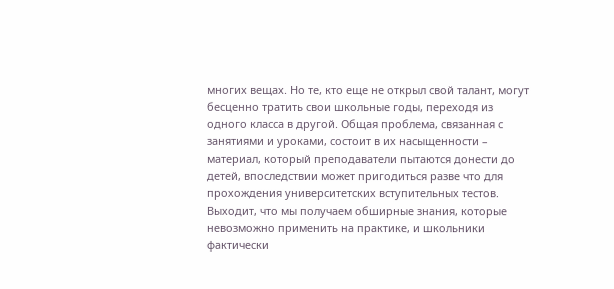многих вещах. Но те, кто еще не открыл свой талант, могут бесценно тратить свои школьные годы, переходя из одного класса в другой. Общая проблема, связанная с занятиями и уроками, состоит в их насыщенности – материал, который преподаватели пытаются донести до детей, впоследствии может пригодиться разве что для прохождения университетских вступительных тестов. Выходит, что мы получаем обширные знания, которые невозможно применить на практике, и школьники фактически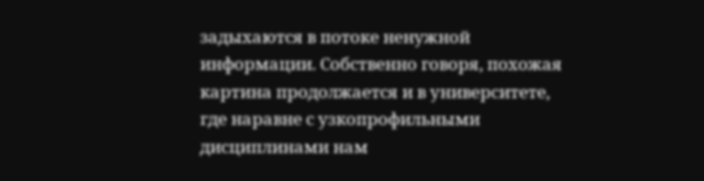задыхаются в потоке ненужной информации. Собственно говоря, похожая картина продолжается и в университете, где наравне с узкопрофильными дисциплинами нам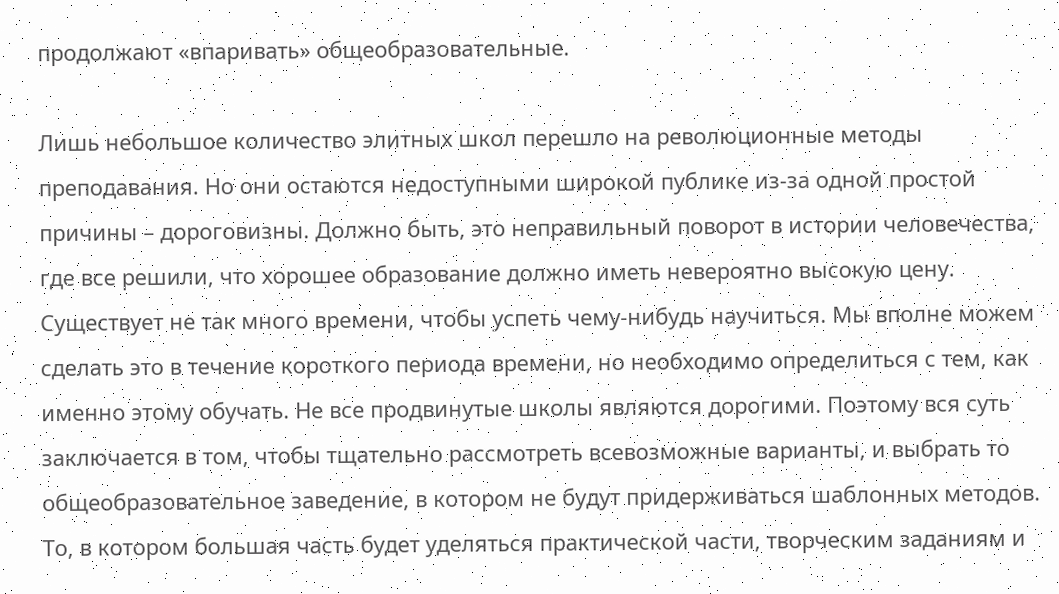продолжают «впаривать» общеобразовательные.

Лишь небольшое количество элитных школ перешло на революционные методы преподавания. Но они остаются недоступными широкой публике из-за одной простой причины – дороговизны. Должно быть, это неправильный поворот в истории человечества, где все решили, что хорошее образование должно иметь невероятно высокую цену. Существует не так много времени, чтобы успеть чему-нибудь научиться. Мы вполне можем сделать это в течение короткого периода времени, но необходимо определиться с тем, как именно этому обучать. Не все продвинутые школы являются дорогими. Поэтому вся суть заключается в том, чтобы тщательно рассмотреть всевозможные варианты, и выбрать то общеобразовательное заведение, в котором не будут придерживаться шаблонных методов. То, в котором большая часть будет уделяться практической части, творческим заданиям и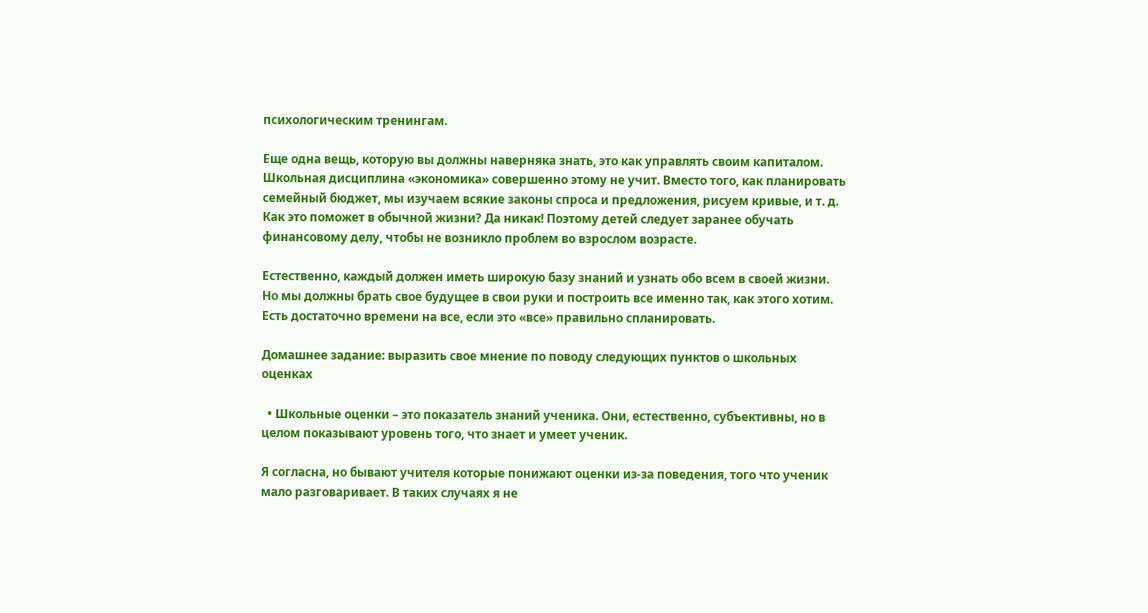психологическим тренингам.

Еще одна вещь, которую вы должны наверняка знать, это как управлять своим капиталом. Школьная дисциплина «экономика» совершенно этому не учит. Вместо того, как планировать семейный бюджет, мы изучаем всякие законы спроса и предложения, рисуем кривые, и т. д. Как это поможет в обычной жизни? Да никак! Поэтому детей следует заранее обучать финансовому делу, чтобы не возникло проблем во взрослом возрасте.

Естественно, каждый должен иметь широкую базу знаний и узнать обо всем в своей жизни. Но мы должны брать свое будущее в свои руки и построить все именно так, как этого хотим. Есть достаточно времени на все, если это «все» правильно спланировать.

Домашнее задание: выразить свое мнение по поводу следующих пунктов о школьных оценках

  • Школьные оценки – это показатель знаний ученика. Они, естественно, субъективны, но в целом показывают уровень того, что знает и умеет ученик.

Я согласна, но бывают учителя которые понижают оценки из-за поведения, того что ученик мало разговаривает. В таких случаях я не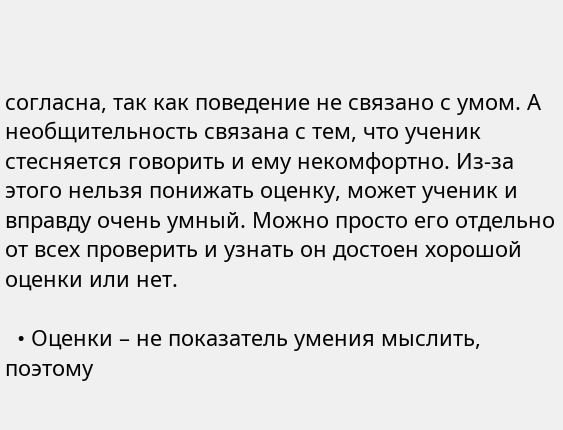согласна, так как поведение не связано с умом. А необщительность связана с тем, что ученик стесняется говорить и ему некомфортно. Из-за этого нельзя понижать оценку, может ученик и вправду очень умный. Можно просто его отдельно от всех проверить и узнать он достоен хорошой оценки или нет.

  • Оценки – не показатель умения мыслить, поэтому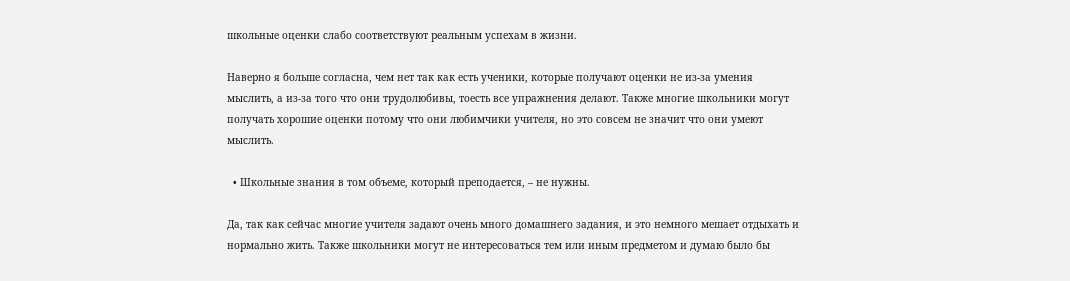школьные оценки слабо соответствуют реальным успехам в жизни.

Наверно я больше согласна, чем нет так как есть ученики, которые получают оценки не из-за умения мыслить, а из-за того что они трудолюбивы, тоесть все упражнения делают. Также многие школьники могут получать хорошие оценки потому что они любимчики учителя, но это совсем не значит что они умеют мыслить.

  • Школьные знания в том объеме, который преподается, – не нужны.

Да, так как сейчас многие учителя задают очень много домашнего задания, и это немного мешает отдыхать и нормально жить. Также школьники могут не интересоваться тем или иным предметом и думаю было бы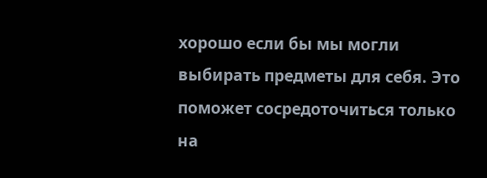хорошо если бы мы могли выбирать предметы для себя. Это поможет сосредоточиться только на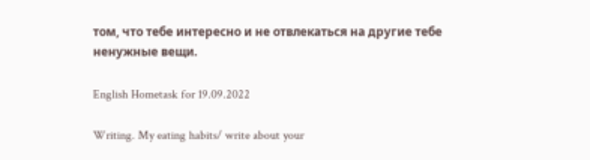том, что тебе интересно и не отвлекаться на другие тебе ненужные вещи.

English Hometask for 19.09.2022

Writing. My eating habits/ write about your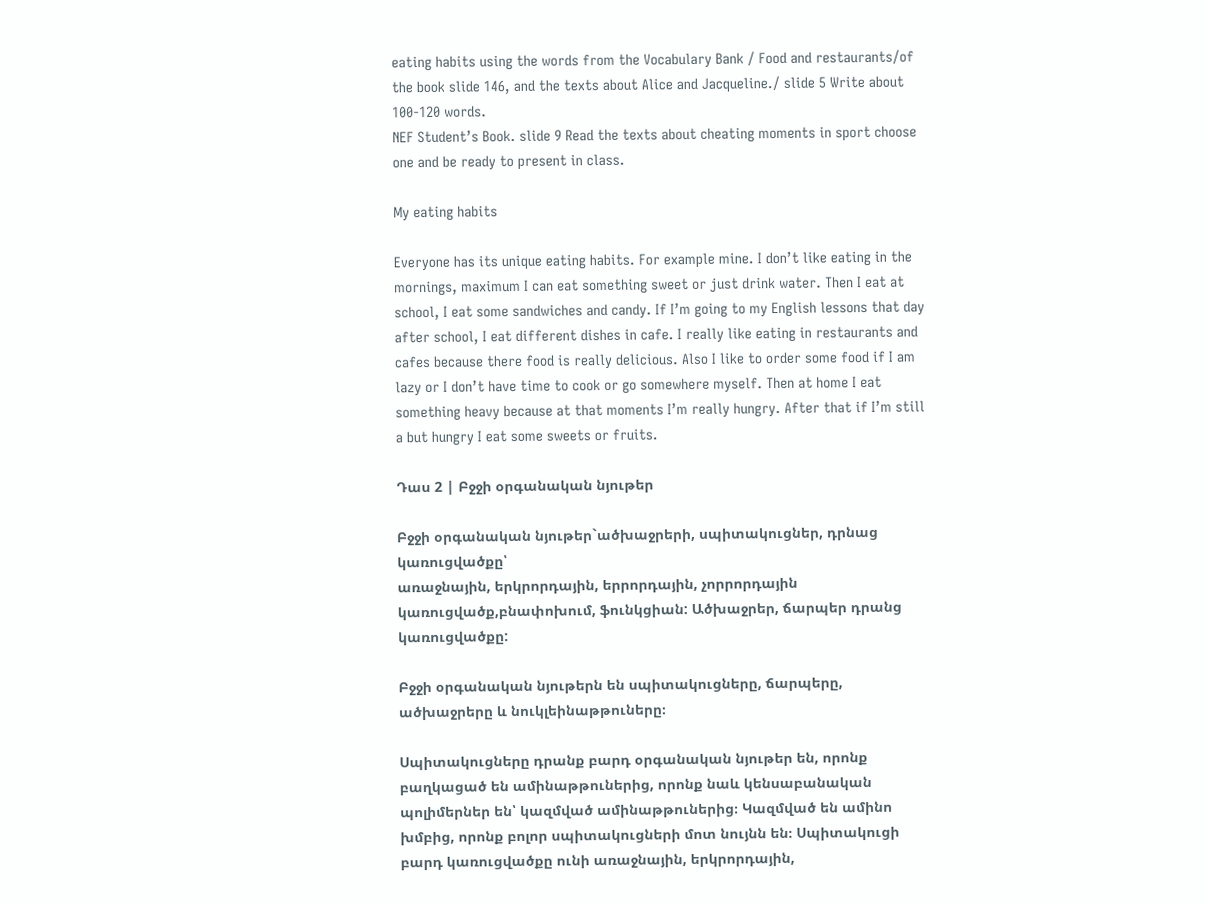eating habits using the words from the Vocabulary Bank / Food and restaurants/of the book slide 146, and the texts about Alice and Jacqueline./ slide 5 Write about 100-120 words.
NEF Student’s Book. slide 9 Read the texts about cheating moments in sport choose one and be ready to present in class.

My eating habits

Everyone has its unique eating habits. For example mine. I don’t like eating in the mornings, maximum I can eat something sweet or just drink water. Then I eat at school, I eat some sandwiches and candy. If I’m going to my English lessons that day after school, I eat different dishes in cafe. I really like eating in restaurants and cafes because there food is really delicious. Also I like to order some food if I am lazy or I don’t have time to cook or go somewhere myself. Then at home I eat something heavy because at that moments I’m really hungry. After that if I’m still a but hungry I eat some sweets or fruits.

Դաս 2 | Բջջի օրգանական նյութեր

Բջջի օրգանական նյութեր`ածխաջրերի, սպիտակուցներ, դրնաց կառուցվածքը՝
առաջնային, երկրորդային, երրորդային, չորրորդային կառուցվածք,բնափոխում, ֆունկցիան: Ածխաջրեր, ճարպեր դրանց կառուցվածքը:

Բջջի օրգանական նյութերն են սպիտակուցները, ճարպերը, ածխաջրերը և նուկլեինաթթուները։

Սպիտակուցները դրանք բարդ օրգանական նյութեր են, որոնք բաղկացած են ամինաթթուներից, որոնք նաև կենսաբանական պոլիմերներ են՝ կազմված ամինաթթուներից։ Կազմված են ամինո խմբից, որոնք բոլոր սպիտակուցների մոտ նույնն են։ Սպիտակուցի բարդ կառուցվածքը ունի առաջնային, երկրորդային,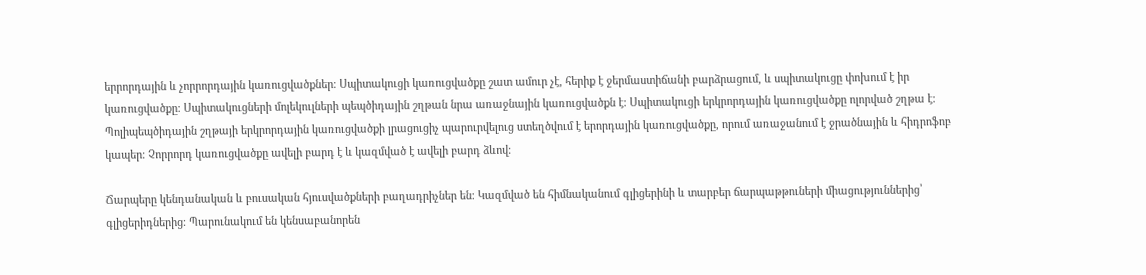երրորդային և չորրորդային կառուցվածքներ։ Սպիտակուցի կառուցվածքը շատ ամուր չէ, հերիք է ջերմաստիճանի բարձրացում, և սպիտակուցը փոխում է իր կառուցվածքը։ Սպիտակուցների մոլեկուլների պեպծիդային շղթան նրա առաջնային կառուցվածքն է։ Սպիտակուցի երկրորդային կառուցվածքը ոլորված շղթա է։ Պոլիպեպծիդային շղթայի երկրորդային կառուցվածքի լրացուցիչ պարուրվելուց ստեղծվում է երորդային կառուցվածքը, որում առաջանում է ջրածնային և հիդրոֆոբ կապեր։ Չորրորդ կառուցվածքը ավելի բարդ է և կազմված է ավելի բարդ ձևով։

Ճարպերը կենդանական և բուսական հյուսվածքների բաղադրիչներ են։ Կազմված են հիմնականում գլիցերինի և տարբեր ճարպաթթուների միացություններից՝ գլիցերիդներից։ Պարունակում են կենսաբանորեն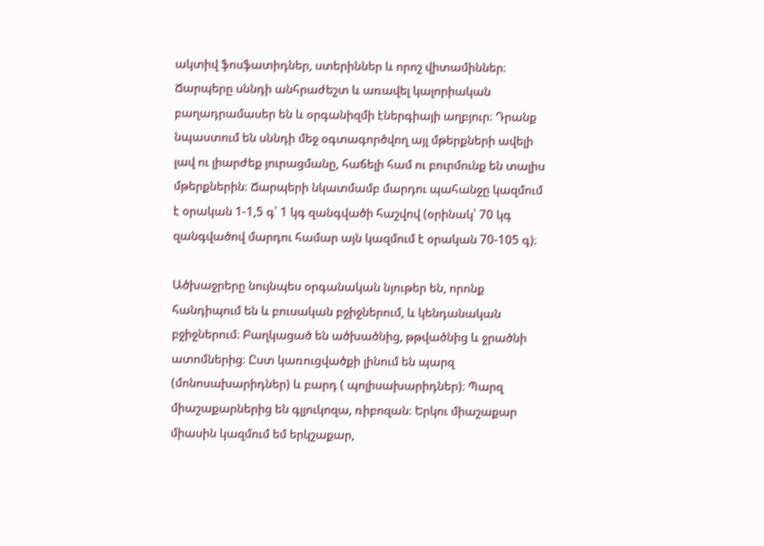ակտիվ ֆոսֆատիդներ, ստերիններ և որոշ վիտամիններ։ Ճարպերը սննդի անհրաժեշտ և առավել կալորիական բաղադրամասեր են և օրգանիզմի էներգիայի աղբյուր։ Դրանք նպաստում են սննդի մեջ օգտագործվող այլ մթերքների ավելի լավ ու լիարժեք յուրացմանը, հաճելի համ ու բուրմունք են տալիս մթերքներին։ Ճարպերի նկատմամբ մարդու պահանջը կազմում է օրական 1-1,5 գ՝ 1 կգ զանգվածի հաշվով (օրինակ՝ 70 կգ զանգվածով մարդու համար այն կազմում է օրական 70-105 գ)։

Ածխաջրերը նույնպես օրգանական նյութեր են, որոնք հանդիպում են և բուսական բջիջներում, և կենդանական բջիջներում։ Բաղկացած են ածխածնից, թթվածնից և ջրածնի ատոմներից։ Ըստ կառուցվածքի լինում են պարզ (մոնոսախարիդներ) և բարդ ( պոլիսախարիդներ)։ Պարզ միաշաքարներից են գլյուկոզա, ռիբոզան։ Երկու միաշաքար միասին կազմում եմ երկշաքար,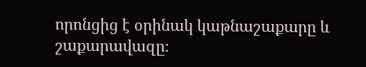որոնցից է օրինակ կաթնաշաքարը և շաքարավազը։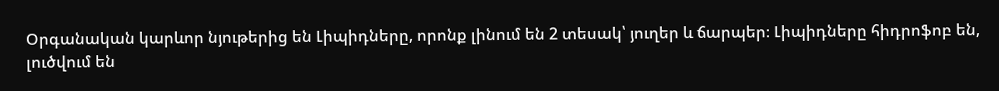Օրգանական կարևոր նյութերից են Լիպիդները, որոնք լինում են 2 տեսակ՝ յուղեր և ճարպեր։ Լիպիդները հիդրոֆոբ են, լուծվում են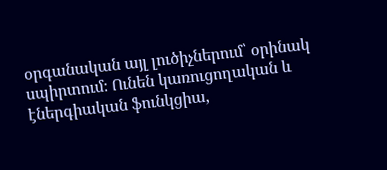օրգանական այլ լուծիչներում՝ օրինակ սպիրտում։ Ունեն կառուցողական և էներգիական ֆունկցիա,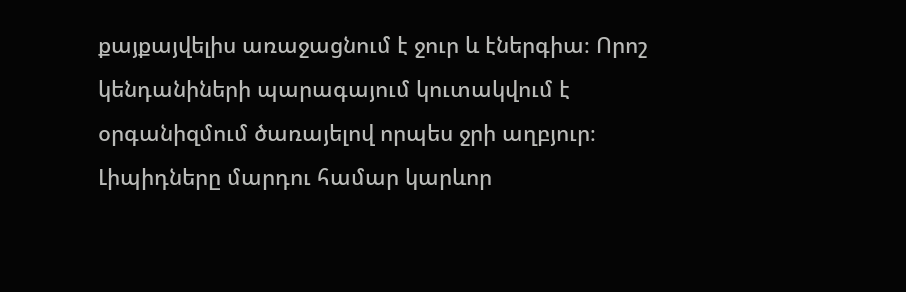քայքայվելիս առաջացնում է ջուր և էներգիա։ Որոշ կենդանիների պարագայում կուտակվում է օրգանիզմում ծառայելով որպես ջրի աղբյուր։ Լիպիդները մարդու համար կարևոր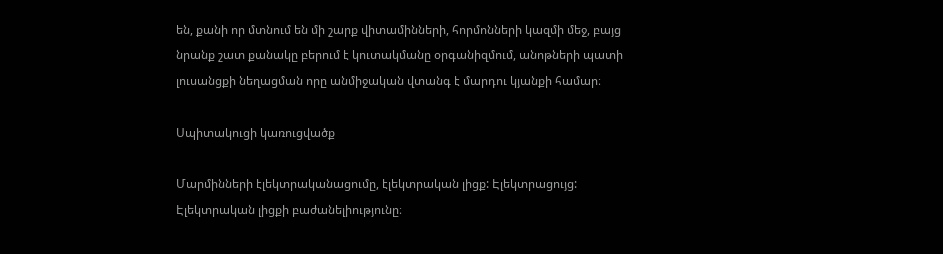են, քանի որ մտնում են մի շարք վիտամինների, հորմոնների կազմի մեջ, բայց նրանք շատ քանակը բերում է կուտակմանը օրգանիզմում, անոթների պատի լուսանցքի նեղացման որը անմիջական վտանգ է մարդու կյանքի համար։

Սպիտակուցի կառուցվածք

Մարմինների էլեկտրականացումը, էլեկտրական լիցք: Էլեկտրացույց: Էլեկտրական լիցքի բաժանելիությունը։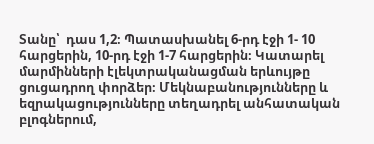Տանը՝  դաս 1,2։ Պատասխանել 6-րդ էջի 1- 10 հարցերին, 10-րդ էջի 1-7 հարցերին։ Կատարել մարմինների էլեկտրականացման երևույթը ցուցադրող փորձեր։ Մեկնաբանությունները և եզրակացությունները տեղադրել անհատական բլոգներում,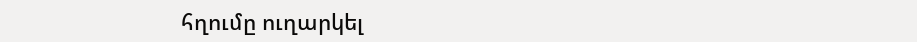հղումը ուղարկել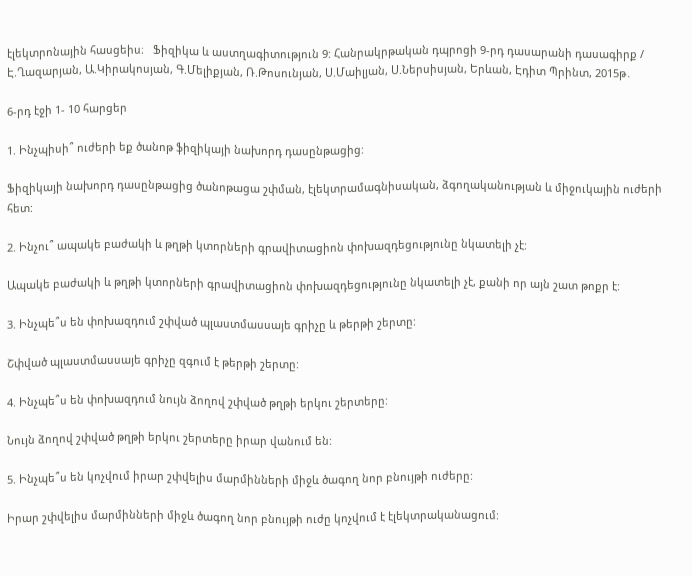էլեկտրոնային հասցեիս։   Ֆիզիկա և աստղագիտություն 9: Հանրակրթական դպրոցի 9-րդ դասարանի դասագիրք / Է.Ղազարյան, Ա.Կիրակոսյան, Գ.Մելիքյան, Ռ.Թոսունյան, Ս.Մաիլյան, Ս.Ներսիսյան, Երևան, Էդիտ Պրինտ, 2015թ․

6-րդ էջի 1- 10 հարցեր

1. Ինչպիսի՞ ուժերի եք ծանոթ ֆիզիկայի նախորդ դասընթացից:

Ֆիզիկայի նախորդ դասընթացից ծանոթացա շփման, էլեկտրամագնիսական, ձգողականության և միջուկային ուժերի հետ:

2. Ինչու՞ ապակե բաժակի և թղթի կտորների գրավիտացիոն փոխազդեցությունը նկատելի չէ:

Ապակե բաժակի և թղթի կտորների գրավիտացիոն փոխազդեցությունը նկատելի չէ, քանի որ այն շատ թոքր է:

3. Ինչպե՞ս են փոխազդում շփված պլաստմասսայե գրիչը և թերթի շերտը:

Շփված պլաստմասսայե գրիչը զգում է թերթի շերտը:

4. Ինչպե՞ս են փոխազդում նույն ձողով շփված թղթի երկու շերտերը:

Նույն ձողով շփված թղթի երկու շերտերը իրար վանում են:

5. Ինչպե՞ս են կոչվում իրար շփվելիս մարմինների միջև ծագող նոր բնույթի ուժերը:

Իրար շփվելիս մարմինների միջև ծագող նոր բնույթի ուժը կոչվում է էլեկտրականացում: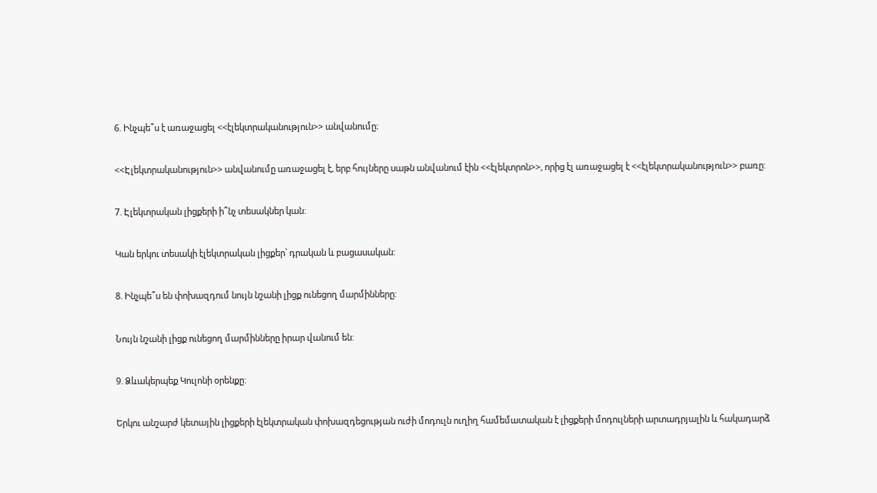6. Ինչպե՞ս է առաջացել <<էլեկտրականություն>> անվանումը։

<<Էլեկտրականություն>> անվանումը առաջացել է, երբ հույները սաթն անվանում էին <<էլեկտրոն>>, որից էլ առաջացել է <<էլեկտրականություն>> բառը:

7. Էլեկտրական լիցքերի ի՞նչ տեսակներ կան:

Կան երկու տեսակի էլեկտրական լիցքեր՝ դրական և բացասական:

8. Ինչպե՞ս են փոխազդում նույն նշանի լիցք ունեցող մարմինները:

Նույն նշանի լիցք ունեցող մարմինները իրար վանում են:

9. Ձևակերպեք Կուլոնի օրենքը:

Երկու անշարժ կետային լիցքերի էլեկտրական փոխազդեցության ուժի մոդուլն ուղիղ համեմատական է լիցքերի մոդուլների արտադրյալին և հակադարձ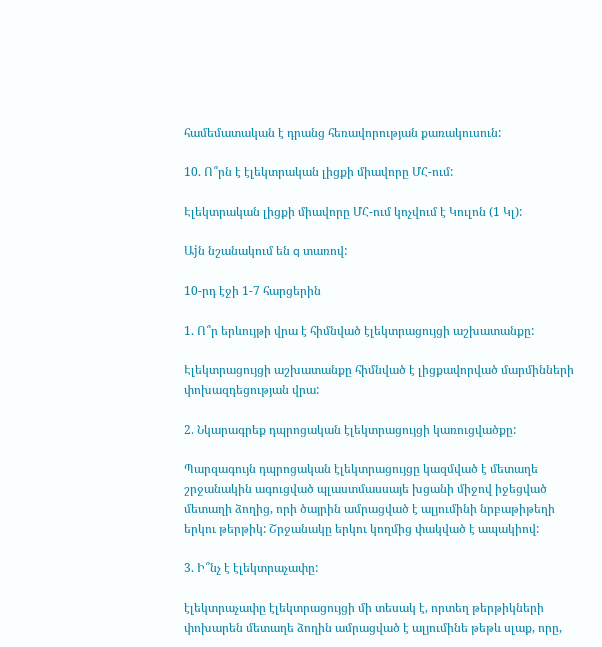համեմատական է դրանց հեռավորության քառակուսուն:

10. Ո՞րն է էլեկտրական լիցքի միավորը ՄՀ-ում:

Էլեկտրական լիցքի միավորը ՄՀ-ում կոչվում է Կուլոն (1 Կլ):

Աjն նշանակում են q տառով:

10-րդ էջի 1-7 հարցերին

1. Ո՞ր երևույթի վրա է հիմնված էլեկտրացույցի աշխատանքը:

Էլեկտրացույցի աշխատանքը հիմնված է լիցքավորված մարմինների փոխազդեցության վրա:

2. Նկարագրեք դպրոցական էլեկտրացույցի կառուցվածքը:

Պարզագույն դպրոցական էլեկտրացույցը կազմված է մետաղե շրջանակին ագուցված պլաստմասսայե խցանի միջով իջեցված մետաղի ձողից, որի ծայրին ամրացված է ալյումինի նրբաթիթեղի երկու թերթիկ: Շրջանակը երկու կողմից փակված է ապակիով:

3. Ի՞նչ է էլեկտրաչափը:

էլեկտրաչափը էլեկտրացույցի մի տեսակ է, որտեղ թերթիկների փոխարեն մետաղե ձողին ամրացված է ալյումինե թեթև սլաք, որը,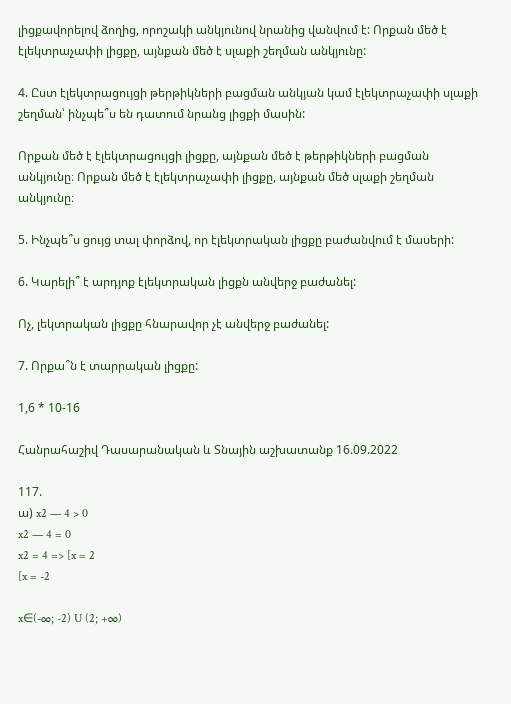լիցքավորելով ձողից, որոշակի անկյունով նրանից վանվում է: Որքան մեծ է էլեկտրաչափի լիցքը, այնքան մեծ է սլաքի շեղման անկյունը:

4. Ըստ էլեկտրացույցի թերթիկների բացման անկյան կամ էլեկտրաչափի սլաքի շեղման՝ ինչպե՞ս են դատում նրանց լիցքի մասին:

Որքան մեծ է էլեկտրացույցի լիցքը, այնքան մեծ է թերթիկների բացման անկյունը։ Որքան մեծ է էլեկտրաչափի լիցքը, այնքան մեծ սլաքի շեղման անկյունը։

5. Ինչպե՞ս ցույց տալ փորձով, որ էլեկտրական լիցքը բաժանվում է մասերի:

6. Կարելի՞ է արդյոք էլեկտրական լիցքն անվերջ բաժանել:

Ոչ, լեկտրական լիցքը հնարավոր չէ անվերջ բաժանել:

7. Որքա՞ն է տարրական լիցքը:

1,6 * 10-16

Հանրահաշիվ Դասարանական և Տնային աշխատանք 16.09.2022

117.
ա) x2 — 4 > 0
x2 — 4 = 0
x2 = 4 => [x = 2
[x = -2

x∈(-∞; -2) U (2; +∞)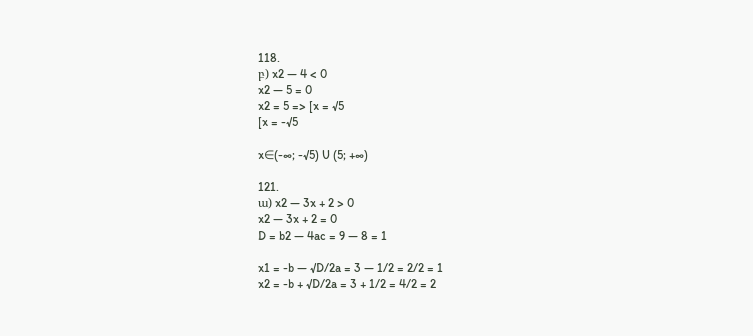118.
բ) x2 — 4 < 0
x2 — 5 = 0
x2 = 5 => [x = √5
[x = -√5

x∈(-∞; -√5) U (5; +∞)

121.
ա) x2 — 3x + 2 > 0
x2 — 3x + 2 = 0
D = b2 — 4ac = 9 — 8 = 1

x1 = -b — √D/2a = 3 — 1/2 = 2/2 = 1
x2 = -b + √D/2a = 3 + 1/2 = 4/2 = 2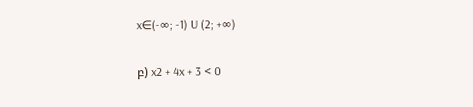x∈(-∞; -1) U (2; +∞)

բ) x2 + 4x + 3 < 0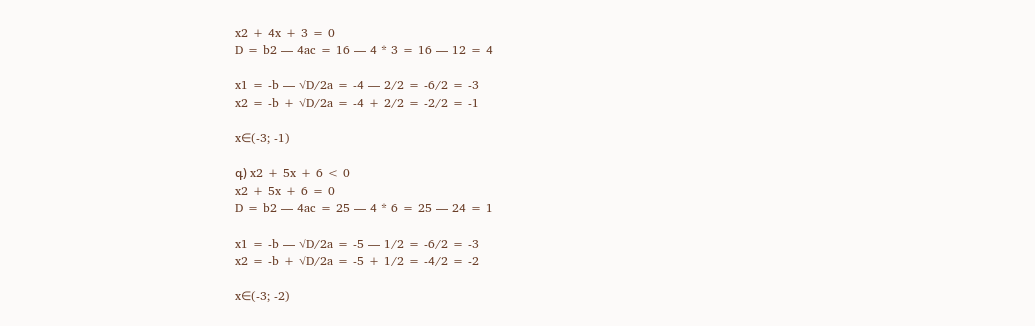x2 + 4x + 3 = 0
D = b2 — 4ac = 16 — 4 * 3 = 16 — 12 = 4

x1 = -b — √D/2a = -4 — 2/2 = -6/2 = -3
x2 = -b + √D/2a = -4 + 2/2 = -2/2 = -1

x∈(-3; -1)

գ) x2 + 5x + 6 < 0
x2 + 5x + 6 = 0
D = b2 — 4ac = 25 — 4 * 6 = 25 — 24 = 1

x1 = -b — √D/2a = -5 — 1/2 = -6/2 = -3
x2 = -b + √D/2a = -5 + 1/2 = -4/2 = -2

x∈(-3; -2)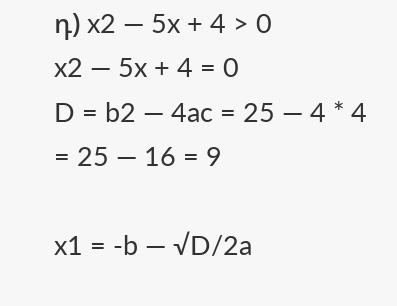դ) x2 — 5x + 4 > 0
x2 — 5x + 4 = 0
D = b2 — 4ac = 25 — 4 * 4 = 25 — 16 = 9

x1 = -b — √D/2a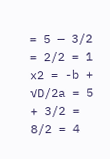= 5 — 3/2 = 2/2 = 1
x2 = -b + √D/2a = 5 + 3/2 = 8/2 = 4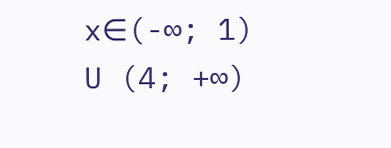x∈(-∞; 1) U (4; +∞)